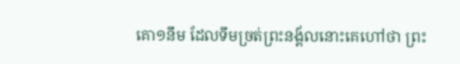គោ១នឹម ដែលទឹមច្រត់ព្រះនង្គ័លនោះគេហៅថា ព្រះ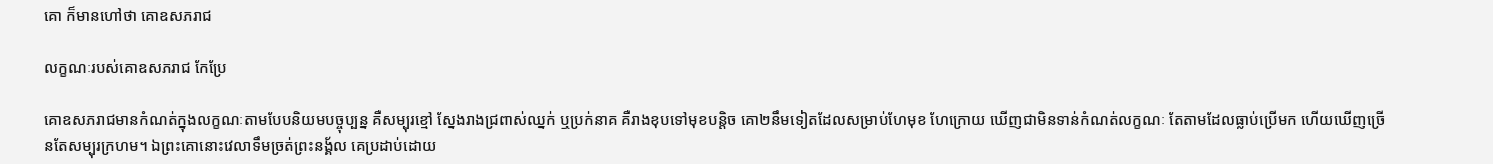គោ ក៏មានហៅថា គោឧសភរាជ

លក្ខណៈរបស់គោឧសភរាជ កែប្រែ

គោឧសភរាជមានកំណត់ក្នុងលក្ខណៈតាមបែបនិយមបច្ចុប្បន្ន គឺសម្បុរខ្មៅ ស្នែងរាងជ្រពាស់ឈ្នក់ ឬប្រក់នាគ គឺរាងខុបទៅមុខបន្តិច គោ២នឹមទៀតដែលសម្រាប់ហែមុខ ហែក្រោយ ឃើញជាមិនទាន់កំណត់លក្ខណៈ តែតាមដែលធ្លាប់ប្រើមក ហើយឃើញច្រើនតែសម្បុរក្រហម។ ឯព្រះគោនោះវេលាទឹមច្រត់ព្រះនង្គ័ល គេប្រដាប់ដោយ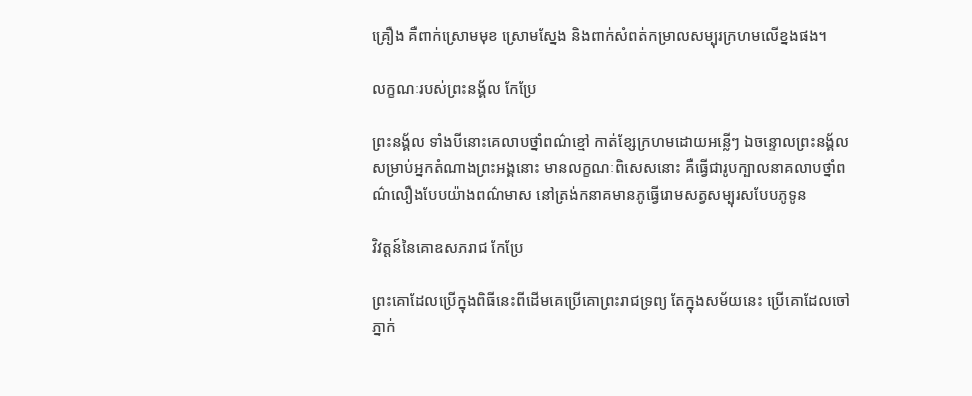គ្រឿង គឺពាក់ស្រោមមុខ ស្រោមស្នែង និងពាក់សំពត់កម្រាលសម្បុរក្រហមលើខ្នងផង។

លក្ខណៈរបស់ព្រះនង្គ័ល កែប្រែ

ព្រះនង្គ័ល ទាំងបីនោះគេលាបថ្នាំពណ៌ខ្មៅ កាត់ខ្សែក្រហមដោយអន្លើៗ ឯចន្ទោលព្រះនង្គ័លសម្រាប់អ្នកតំណាងព្រះអង្គនោះ មានលក្ខណៈពិសេសនោះ គឺធ្វើជារូបក្បាលនាគលាបថ្នាំពណ៌លឿងបែបយ៉ាងពណ៌មាស នៅត្រង់កនាគមានភូធ្វើរោមសត្វសម្បុរសបែបភូទូន

វិវត្តន៍នៃគោឧសភរាជ កែប្រែ

ព្រះគោដែលប្រើក្នុងពិធីនេះពីដើមគេប្រើគោព្រះរាជទ្រព្យ តែក្នុងសម័យនេះ ប្រើគោដែលចៅភ្នាក់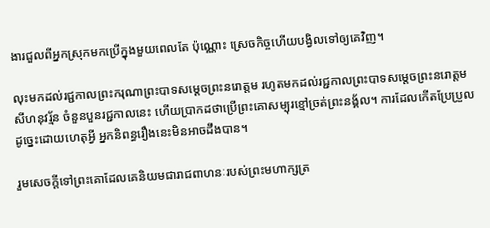ងារជួលពីអ្នកស្រុកមកប្រើក្នុងមួយពេលតែ ប៉ុណ្ណោះ ស្រេចកិច្ចហើយបង្វិលទៅឲ្យគេវិញ។

លុះមកដល់រជ្ជកាលព្រះករុណាព្រះបាទសម្ដេចព្រះនរោត្តម រហូតមកដល់រជ្ជកាលព្រះបាទសម្ដេចព្រះនរោត្តមសីហនុវរ្ម័ន ចំនួនបួនរជ្ជកាលនេះ ហើយប្រាកដថាប្រើព្រះគោសម្បុរខ្មៅច្រត់ព្រះនង្គ័ល។ ការដែលកើតប្រែប្រួលដូច្នេះដោយហេតុអ្វី អ្នកនិពន្ធរឿងនេះមិនអាចដឹងបាន។

រួមសេចក្ដីទៅព្រះគោដែលគេនិយមជារាជពាហនៈរបស់ព្រះមហាក្សត្រ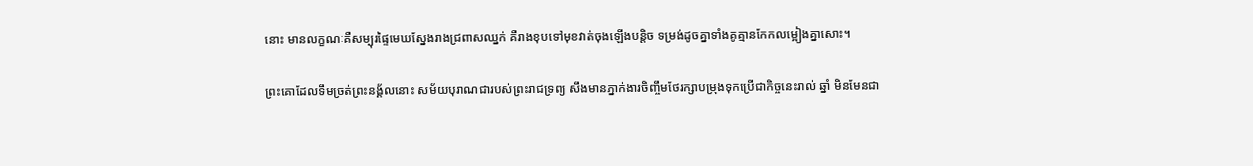នោះ មានលក្ខណៈគឺសម្បុរផ្ទៃមេឃស្នែងរាងជ្រពាសឈ្នក់ គឺរាងខុបទៅមុខវាត់ចុងឡើងបន្តិច ទម្រង់ដូចគ្នាទាំងគូគ្មានកែកលម្អៀងគ្នាសោះ។

ព្រះគោដែលទឹមច្រត់ព្រះនង្គ័លនោះ សម័យបុរាណជារបស់ព្រះរាជទ្រព្យ សឹងមានភ្នាក់ងារចិញ្ចឹមថែរក្សាបម្រុងទុកប្រើជាកិច្ចនេះរាល់ ឆ្នាំ មិនមែនជា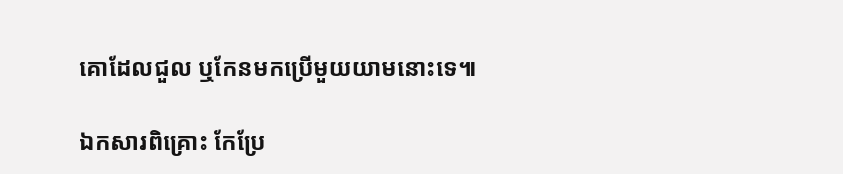គោដែលជួល ឬកែនមកប្រើមួយយាមនោះទេ៕

ឯកសារពិគ្រោះ កែប្រែ